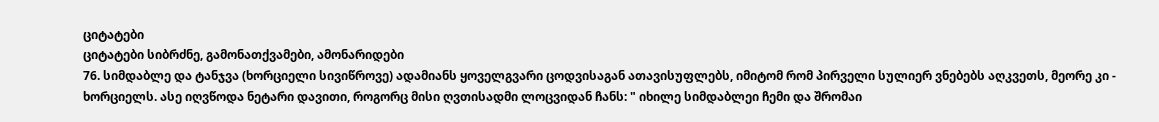ციტატები
ციტატები სიბრძნე, გამონათქვამები, ამონარიდები
76. სიმდაბლე და ტანჯვა (ხორციელი სივიწროვე) ადამიანს ყოველგვარი ცოდვისაგან ათავისუფლებს, იმიტომ რომ პირველი სულიერ ვნებებს აღკვეთს, მეორე კი - ხორციელს. ასე იღვწოდა ნეტარი დავითი, როგორც მისი ღვთისადმი ლოცვიდან ჩანს: " იხილე სიმდაბლეი ჩემი და შრომაი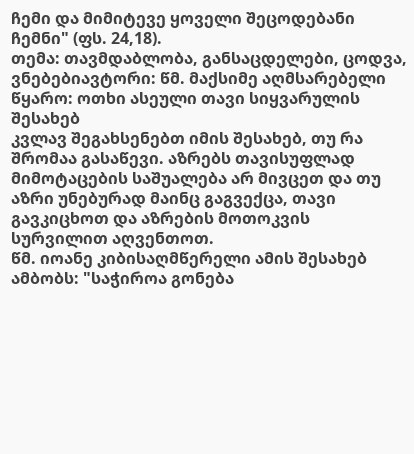ჩემი და მიმიტევე ყოველი შეცოდებანი ჩემნი" (ფს. 24,18).
თემა: თავმდაბლობა, განსაცდელები, ცოდვა, ვნებებიავტორი: წმ. მაქსიმე აღმსარებელი
წყარო: ოთხი ასეული თავი სიყვარულის შესახებ
კვლავ შეგახსენებთ იმის შესახებ, თუ რა შრომაა გასაწევი. აზრებს თავისუფლად მიმოტაცების საშუალება არ მივცეთ და თუ აზრი უნებურად მაინც გაგვექცა, თავი გავკიცხოთ და აზრების მოთოკვის სურვილით აღვენთოთ.
წმ. იოანე კიბისაღმწერელი ამის შესახებ ამბობს: "საჭიროა გონება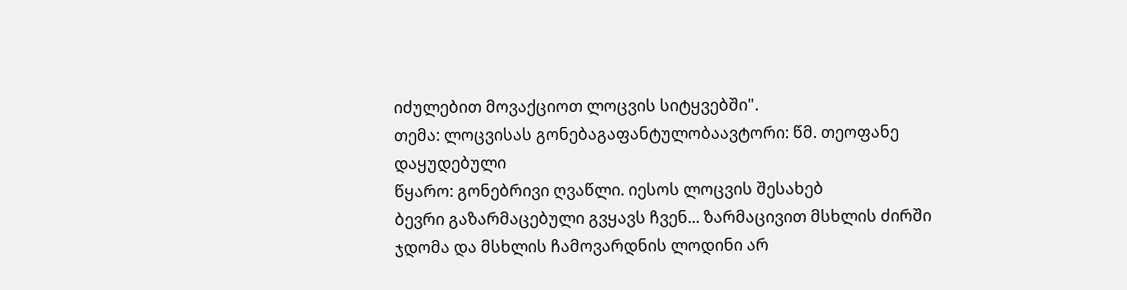იძულებით მოვაქციოთ ლოცვის სიტყვებში".
თემა: ლოცვისას გონებაგაფანტულობაავტორი: წმ. თეოფანე დაყუდებული
წყარო: გონებრივი ღვაწლი. იესოს ლოცვის შესახებ
ბევრი გაზარმაცებული გვყავს ჩვენ... ზარმაცივით მსხლის ძირში ჯდომა და მსხლის ჩამოვარდნის ლოდინი არ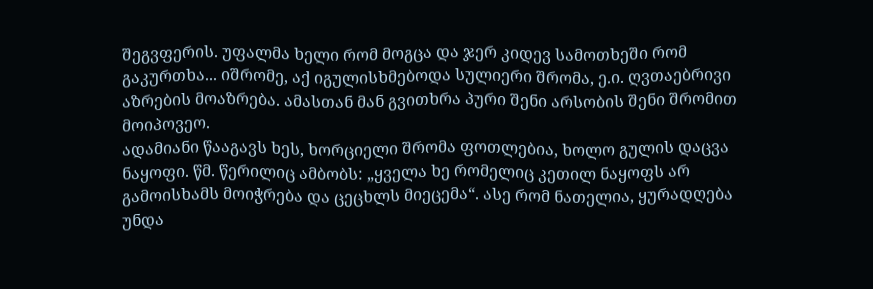შეგვფერის. უფალმა ხელი რომ მოგცა და ჯერ კიდევ სამოთხეში რომ გაკურთხა... იშრომე, აქ იგულისხმებოდა სულიერი შრომა, ე.ი. ღვთაებრივი აზრების მოაზრება. ამასთან მან გვითხრა პური შენი არსობის შენი შრომით მოიპოვეო.
ადამიანი წააგავს ხეს, ხორციელი შრომა ფოთლებია, ხოლო გულის დაცვა ნაყოფი. წმ. წერილიც ამბობს: „ყველა ხე რომელიც კეთილ ნაყოფს არ გამოისხამს მოიჭრება და ცეცხლს მიეცემა“. ასე რომ ნათელია, ყურადღება უნდა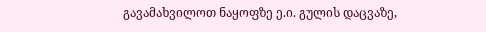გავამახვილოთ ნაყოფზე ე.ი. გულის დაცვაზე,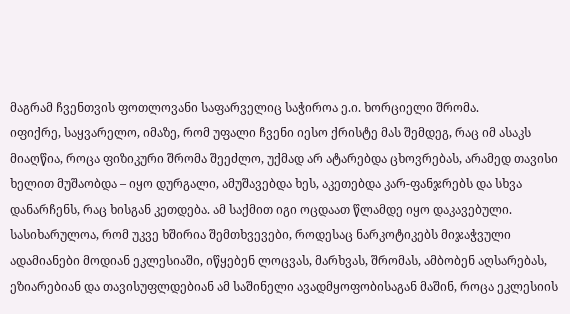მაგრამ ჩვენთვის ფოთლოვანი საფარველიც საჭიროა ე.ი. ხორციელი შრომა.
იფიქრე, საყვარელო, იმაზე, რომ უფალი ჩვენი იესო ქრისტე მას შემდეგ, რაც იმ ასაკს მიაღწია, როცა ფიზიკური შრომა შეეძლო, უქმად არ ატარებდა ცხოვრებას, არამედ თავისი ხელით მუშაობდა – იყო დურგალი, ამუშავებდა ხეს, აკეთებდა კარ-ფანჯრებს და სხვა დანარჩენს, რაც ხისგან კეთდება. ამ საქმით იგი ოცდაათ წლამდე იყო დაკავებული.
სასიხარულოა, რომ უკვე ხშირია შემთხვევები, როდესაც ნარკოტიკებს მიჯაჭვული ადამიანები მოდიან ეკლესიაში, იწყებენ ლოცვას, მარხვას, შრომას, ამბობენ აღსარებას, ეზიარებიან და თავისუფლდებიან ამ საშინელი ავადმყოფობისაგან მაშინ, როცა ეკლესიის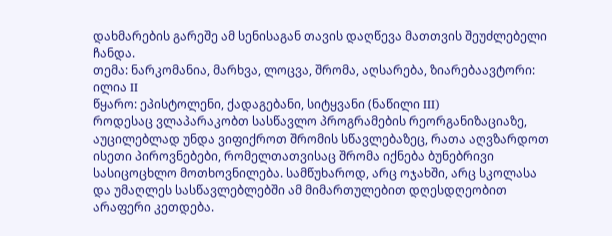დახმარების გარეშე ამ სენისაგან თავის დაღწევა მათთვის შეუძლებელი ჩანდა.
თემა: ნარკომანია, მარხვა, ლოცვა, შრომა, აღსარება, ზიარებაავტორი: ილია II
წყარო: ეპისტოლენი, ქადაგებანი, სიტყვანი (ნაწილი III)
როდესაც ვლაპარაკობთ სასწავლო პროგრამების რეორგანიზაციაზე, აუცილებლად უნდა ვიფიქროთ შრომის სწავლებაზეც, რათა აღვზარდოთ ისეთი პიროვნებები, რომელთათვისაც შრომა იქნება ბუნებრივი სასიცოცხლო მოთხოვნილება. სამწუხაროდ, არც ოჯახში, არც სკოლასა და უმაღლეს სასწავლებლებში ამ მიმართულებით დღესდღეობით არაფერი კეთდება.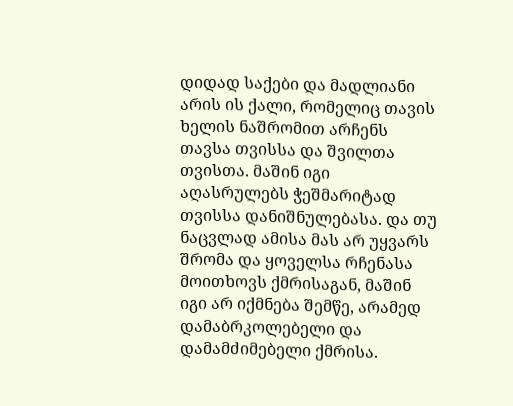დიდად საქები და მადლიანი არის ის ქალი, რომელიც თავის ხელის ნაშრომით არჩენს თავსა თვისსა და შვილთა თვისთა. მაშინ იგი აღასრულებს ჭეშმარიტად თვისსა დანიშნულებასა. და თუ ნაცვლად ამისა მას არ უყვარს შრომა და ყოველსა რჩენასა მოითხოვს ქმრისაგან, მაშინ იგი არ იქმნება შემწე, არამედ დამაბრკოლებელი და დამამძიმებელი ქმრისა.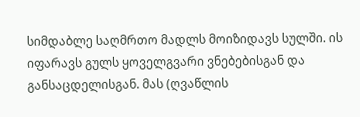სიმდაბლე საღმრთო მადლს მოიზიდავს სულში. ის იფარავს გულს ყოველგვარი ვნებებისგან და განსაცდელისგან. მას (ღვაწლის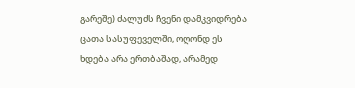გარეშე) ძალუძს ჩვენი დამკვიდრება ცათა სასუფეველში, ოღონდ ეს ხდება არა ერთბაშად, არამედ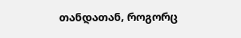თანდათან, როგორც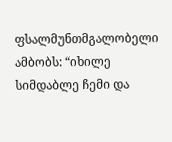ფსალმუნთმგალობელი ამბობს: “იხილე სიმდაბლე ჩემი და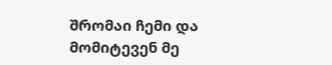შრომაი ჩემი და მომიტევენ მე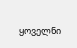ყოველნი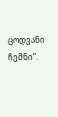ცოდვანი ჩემნი”.